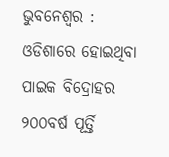ଭୁବନେଶ୍ୱର : ଓଡିଶାରେ ହୋଇଥିବା ପାଇକ ବିଦ୍ରୋହର ୨୦୦ବର୍ଷ ପୂର୍ତ୍ତି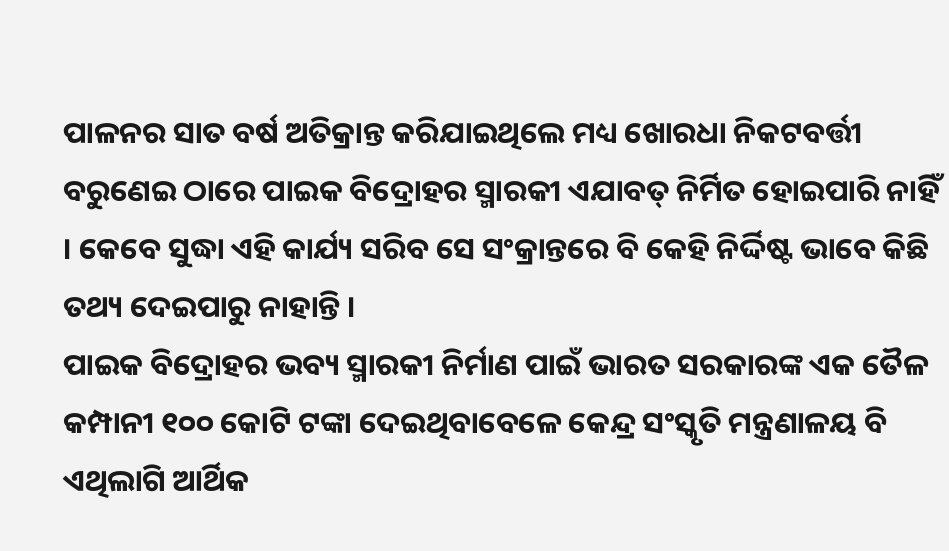ପାଳନର ସାତ ବର୍ଷ ଅତିକ୍ରାନ୍ତ କରିଯାଇଥିଲେ ମଧ୍ୟ ଖୋରଧା ନିକଟବର୍ତ୍ତୀ ବରୁଣେଇ ଠାରେ ପାଇକ ବିଦ୍ରୋହର ସ୍ମାରକୀ ଏଯାବତ୍ ନିର୍ମିତ ହୋଇପାରି ନାହିଁ । କେବେ ସୁଦ୍ଧା ଏହି କାର୍ଯ୍ୟ ସରିବ ସେ ସଂକ୍ରାନ୍ତରେ ବି କେହି ନିର୍ଦ୍ଦିଷ୍ଟ ଭାବେ କିଛି ତଥ୍ୟ ଦେଇପାରୁ ନାହାନ୍ତି ।
ପାଇକ ବିଦ୍ରୋହର ଭବ୍ୟ ସ୍ମାରକୀ ନିର୍ମାଣ ପାଇଁ ଭାରତ ସରକାରଙ୍କ ଏକ ତୈଳ କମ୍ପାନୀ ୧୦୦ କୋଟି ଟଙ୍କା ଦେଇଥିବାବେଳେ କେନ୍ଦ୍ର ସଂସ୍କୃତି ମନ୍ତ୍ରଣାଳୟ ବି ଏଥିଲାଗି ଆର୍ଥିକ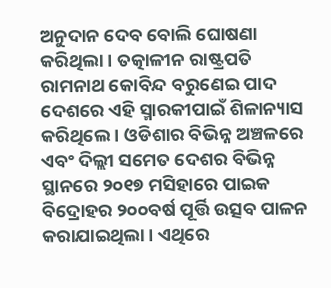ଅନୁଦାନ ଦେବ ବୋଲି ଘୋଷଣା କରିଥିଲା । ତତ୍କାଳୀନ ରାଷ୍ଟ୍ରପତି ରାମନାଥ କୋବିନ୍ଦ ବରୁଣେଇ ପାଦ ଦେଶରେ ଏହି ସ୍ମାରକୀପାଇଁ ଶିଳାନ୍ୟାସ କରିଥିଲେ । ଓଡିଶାର ବିଭିନ୍ନ ଅଞ୍ଚଳରେ ଏବଂ ଦିଲ୍ଲୀ ସମେତ ଦେଶର ବିଭିନ୍ନ ସ୍ଥାନରେ ୨୦୧୭ ମସିହାରେ ପାଇକ ବିଦ୍ରୋହର ୨୦୦ବର୍ଷ ପୂର୍ତ୍ତି ଉତ୍ସବ ପାଳନ କରାଯାଇଥିଲା । ଏଥିରେ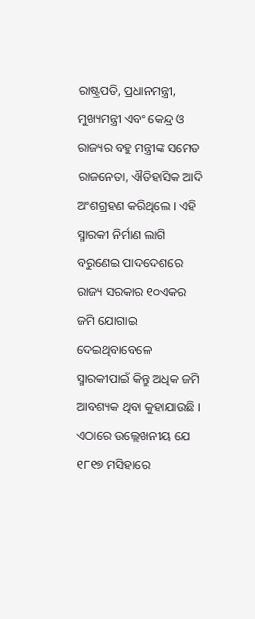ରାଷ୍ଟ୍ରପତି, ପ୍ରଧାନମନ୍ତ୍ରୀ, ମୁଖ୍ୟମନ୍ତ୍ରୀ ଏବଂ କେନ୍ଦ୍ର ଓ ରାଜ୍ୟର ବହୁ ମନ୍ତ୍ରୀଙ୍କ ସମେତ ରାଜନେତା, ଐତିହାସିକ ଆଦି ଅଂଶଗ୍ରହଣ କରିଥିଲେ । ଏହି ସ୍ମାରକୀ ନିର୍ମାଣ ଲାଗି ବରୁଣେଇ ପାଦଦେଶରେ ରାଜ୍ୟ ସରକାର ୧୦ଏକର ଜମି ଯୋଗାଇ ଦେଇଥିବାବେଳେ ସ୍ମାରକୀପାଇଁ କିନ୍ତୁ ଅଧିକ ଜମି ଆବଶ୍ୟକ ଥିବା କୁହାଯାଉଛି ।
ଏଠାରେ ଉଲ୍ଲେଖନୀୟ ଯେ ୧୮୧୭ ମସିହାରେ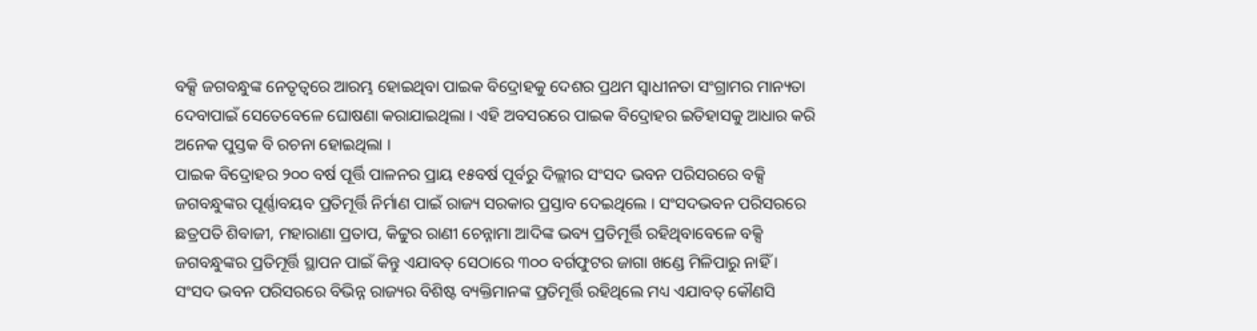ବକ୍ସି ଜଗବନ୍ଧୁଙ୍କ ନେତୃତ୍ୱରେ ଆରମ୍ଭ ହୋଇଥିବା ପାଇକ ବିଦ୍ରୋହକୁ ଦେଶର ପ୍ରଥମ ସ୍ୱାଧୀନତା ସଂଗ୍ରାମର ମାନ୍ୟତା ଦେବାପାଇଁ ସେତେବେଳେ ଘୋଷଣା କରାଯାଇଥିଲା । ଏହି ଅବସରରେ ପାଇକ ବିଦ୍ରୋହର ଇତିହାସକୁ ଆଧାର କରି ଅନେକ ପୁସ୍ତକ ବି ରଚନା ହୋଇଥିଲା ।
ପାଇକ ବିଦ୍ରୋହର ୨୦୦ ବର୍ଷ ପୂର୍ତ୍ତି ପାଳନର ପ୍ରାୟ ୧୫ବର୍ଷ ପୂର୍ବରୁ ଦିଲ୍ଲୀର ସଂସଦ ଭବନ ପରିସରରେ ବକ୍ସି ଜଗବନ୍ଧୁଙ୍କର ପୂର୍ଣ୍ଣାବୟବ ପ୍ରତିମୂର୍ତ୍ତି ନିର୍ମାଣ ପାଇଁ ରାଜ୍ୟ ସରକାର ପ୍ରସ୍ତାବ ଦେଇଥିଲେ । ସଂସଦଭବନ ପରିସରରେ ଛତ୍ରପତି ଶିବାଜୀ, ମହାରାଣା ପ୍ରତାପ, କିଟ୍ଟୁର ରାଣୀ ଚେନ୍ନାମା ଆଦିଙ୍କ ଭବ୍ୟ ପ୍ରତିମୂର୍ତ୍ତି ରହିଥିବାବେଳେ ବକ୍ସି ଜଗବନ୍ଧୁଙ୍କର ପ୍ରତିମୂର୍ତ୍ତି ସ୍ଥାପନ ପାଇଁ କିନ୍ତୁ ଏଯାବତ୍ ସେଠାରେ ୩୦୦ ବର୍ଗଫୁଟର ଜାଗା ଖଣ୍ଡେ ମିଳିପାରୁ ନାହିଁ ।
ସଂସଦ ଭବନ ପରିସରରେ ବିଭିନ୍ନ ରାଜ୍ୟର ବିଶିଷ୍ଟ ବ୍ୟକ୍ତିମାନଙ୍କ ପ୍ରତିମୂର୍ତ୍ତି ରହିଥିଲେ ମଧ୍ୟ ଏଯାବତ୍ କୌଣସି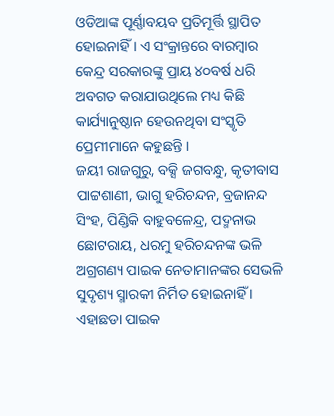ଓଡିଆଙ୍କ ପୂର୍ଣ୍ଣାବୟବ ପ୍ରତିମୂର୍ତ୍ତି ସ୍ଥାପିତ ହୋଇନାହିଁ । ଏ ସଂକ୍ରାନ୍ତରେ ବାରମ୍ବାର କେନ୍ଦ୍ର ସରକାରଙ୍କୁ ପ୍ରାୟ ୪୦ବର୍ଷ ଧରି ଅବଗତ କରାଯାଉଥିଲେ ମଧ୍ୟ କିଛି କାର୍ଯ୍ୟାନୁଷ୍ଠାନ ହେଉନଥିବା ସଂସ୍କୃତି ପ୍ରେମୀମାନେ କହୁଛନ୍ତି ।
ଜୟୀ ରାଜଗୁରୁ, ବକ୍ସି ଜଗବନ୍ଧୁ, କୃତୀବାସ ପାଟ୍ଟଶାଣୀ, ଭାଗୁ ହରିଚନ୍ଦନ, ବ୍ରଜାନନ୍ଦ ସିଂହ, ପିଣ୍ଡିକି ବାହୁବଳେନ୍ଦ୍ର, ପଦ୍ମନାଭ ଛୋଟରାୟ, ଧରମୁ ହରିଚନ୍ଦନଙ୍କ ଭଳି ଅଗ୍ରଗଣ୍ୟ ପାଇକ ନେତାମାନଙ୍କର ସେଭଳି ସୁଦୃଶ୍ୟ ସ୍ମାରକୀ ନିର୍ମିତ ହୋଇନାହିଁ । ଏହାଛଡା ପାଇକ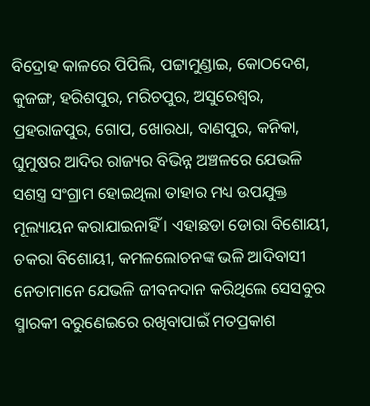ବିଦ୍ରୋହ କାଳରେ ପିପିଲି, ପଟ୍ଟାମୁଣ୍ଡାଇ, କୋଠଦେଶ, କୁଜଙ୍ଗ, ହରିଶପୁର, ମରିଚପୁର, ଅସୁରେଶ୍ୱର, ପ୍ରହରାଜପୁର, ଗୋପ, ଖୋରଧା, ବାଣପୁର, କନିକା, ଘୁମୁଷର ଆଦିର ରାଜ୍ୟର ବିଭିନ୍ନ ଅଞ୍ଚଳରେ ଯେଭଳି ସଶସ୍ତ୍ର ସଂଗ୍ରାମ ହୋଇଥିଲା ତାହାର ମଧ୍ୟ ଉପଯୁକ୍ତ ମୂଲ୍ୟାୟନ କରାଯାଇନାହିଁ । ଏହାଛଡା ଡୋରା ବିଶୋୟୀ, ଚକରା ବିଶୋୟୀ, କମଳଲୋଚନଙ୍କ ଭଳି ଆଦିବାସୀ ନେତାମାନେ ଯେଭଳି ଜୀବନଦାନ କରିଥିଲେ ସେସବୁର ସ୍ମାରକୀ ବରୁଣେଇରେ ରଖିବାପାଇଁ ମତପ୍ରକାଶ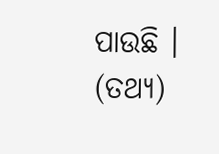ପାଉଛି । (ତଥ୍ୟ)